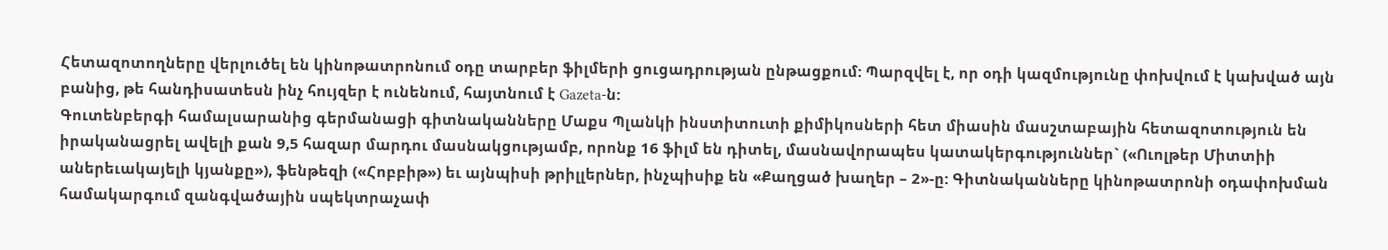Հետազոտողները վերլուծել են կինոթատրոնում օդը տարբեր ֆիլմերի ցուցադրության ընթացքում: Պարզվել է, որ օդի կազմությունը փոխվում է կախված այն բանից, թե հանդիսատեսն ինչ հույզեր է ունենում, հայտնում է Gazeta-ն:
Գուտենբերգի համալսարանից գերմանացի գիտնականները Մաքս Պլանկի ինստիտուտի քիմիկոսների հետ միասին մասշտաբային հետազոտություն են իրականացրել ավելի քան 9,5 հազար մարդու մասնակցությամբ, որոնք 16 ֆիլմ են դիտել, մասնավորապես կատակերգություններ` («Ուոլթեր Միտտիի աներեւակայելի կյանքը»), ֆենթեզի («Հոբբիթ») եւ այնպիսի թրիլլերներ, ինչպիսիք են «Քաղցած խաղեր – 2»-ը: Գիտնականները կինոթատրոնի օդափոխման համակարգում զանգվածային սպեկտրաչափ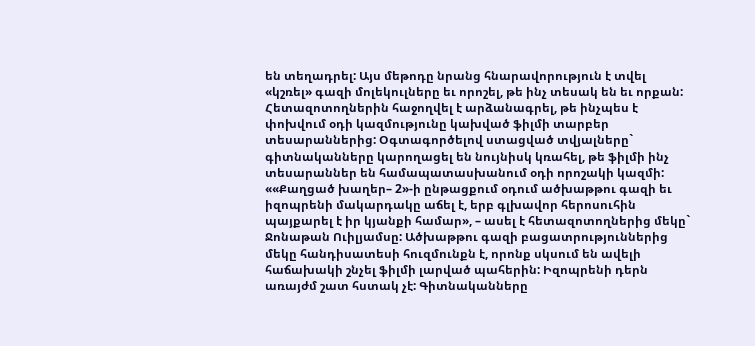են տեղադրել: Այս մեթոդը նրանց հնարավորություն է տվել «կշռել» գազի մոլեկուլները եւ որոշել, թե ինչ տեսակ են եւ որքան: Հետազոտողներին հաջողվել է արձանագրել, թե ինչպես է փոխվում օդի կազմությունը կախված ֆիլմի տարբեր տեսարաններից: Օգտագործելով ստացված տվյալները` գիտնականները կարողացել են նույնիսկ կռահել, թե ֆիլմի ինչ տեսարաններ են համապատասխանում օդի որոշակի կազմի:
««Քաղցած խաղեր– 2»-ի ընթացքում օդում ածխաթթու գազի եւ իզոպրենի մակարդակը աճել է, երբ գլխավոր հերոսուհին պայքարել է իր կյանքի համար», – ասել է հետազոտողներից մեկը` Ջոնաթան Ուիլյամսը: Ածխաթթու գազի բացատրություններից մեկը հանդիսատեսի հուզմունքն է, որոնք սկսում են ավելի հաճախակի շնչել ֆիլմի լարված պահերին: Իզոպրենի դերն առայժմ շատ հստակ չէ: Գիտնականները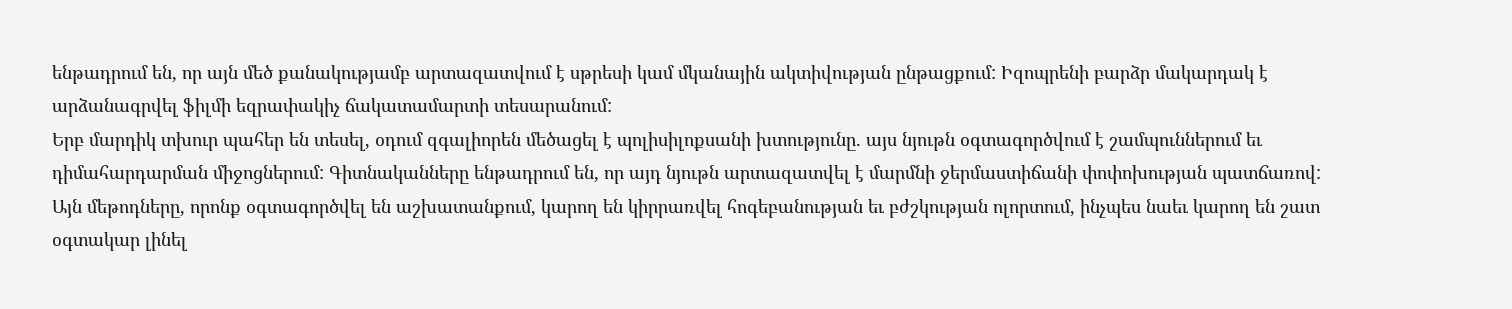ենթադրում են, որ այն մեծ քանակությամբ արտազատվում է սթրեսի կամ մկանային ակտիվության ընթացքում: Իզոպրենի բարձր մակարդակ է արձանագրվել ֆիլմի եզրափակիչ ճակատամարտի տեսարանում:
Երբ մարդիկ տխուր պահեր են տեսել, օդում զգալիորեն մեծացել է պոլիսիլոքսանի խտությունը. այս նյութն օգտագործվում է շամպուններում եւ դիմահարդարման միջոցներում: Գիտնականները ենթադրում են, որ այդ նյութն արտազատվել է մարմնի ջերմաստիճանի փոփոխության պատճառով:
Այն մեթոդները, որոնք օգտագործվել են աշխատանքում, կարող են կիրրառվել հոգեբանության եւ բժշկության ոլորտում, ինչպես նաեւ կարող են շատ օգտակար լինել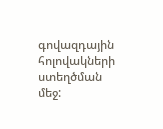գովազդային հոլովակների ստեղծման մեջ: